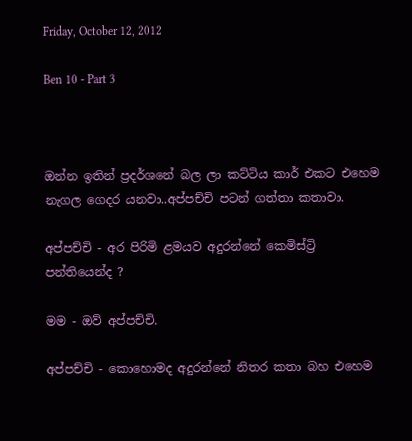Friday, October 12, 2012

Ben 10 - Part 3



ඔන්න ඉතින් ප්‍රදර්ශනේ බල ලා කට්ටිය කාර් එකට එහෙම නැගල ගෙදර යනවා..අප්පච්චි පටන් ගත්තා කතාවා.

අප්පච්චි - අර පිරිමි ළමයව අදුරන්නේ කෙමිස්ට්‍රි පන්තියෙන්ද ?

මම - ඔව් අප්පච්චි.

අප්පච්චි - කොහොමද අදුරන්නේ නිතර කතා බහ එහෙම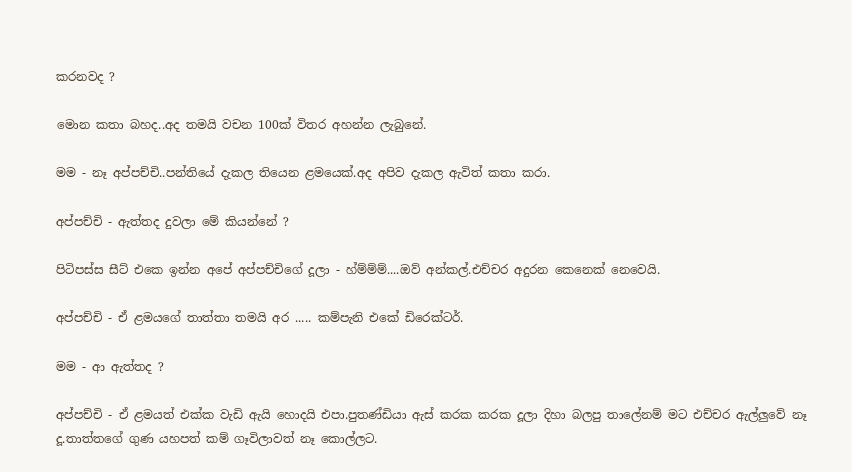කරනවද ?

මොන කතා බහද..අද තමයි වචන 100ක් විතර අහන්න ලැබුනේ.

මම - නෑ අප්පච්චි..පන්තියේ දැකල තියෙන ළමයෙක්.අද අපිව දැකල ඇවිත් කතා කරා.

අප්පච්චි - ඇත්තද දුවලා මේ කියන්නේ ?

පිටිපස්ස සීට් එකෙ ඉන්න අපේ අප්පච්චිගේ දූලා - හ්ම්ම්ම්....ඔව් අන්කල්.එච්චර අදුරන කෙනෙක් නෙවෙයි.

අප්පච්චි - ඒ ළමයගේ තාත්තා තමයි අර ..... කම්පැනි එකේ ඩිරෙක්ටර්.

මම - ආ ඇත්තද ?

අප්පච්චි - ඒ ළමයත් එක්ක වැඩි ඇයි හොදයි එපා.පුතණ්ඩියා ඇස් කරක කරක දූලා දිහා බලපු තාලේනම් මට එච්චර ඇල්ලුවේ නෑ දූ.තාත්තගේ ගුණ යහපත් කම් ගෑවිලාවත් නෑ කොල්ලට.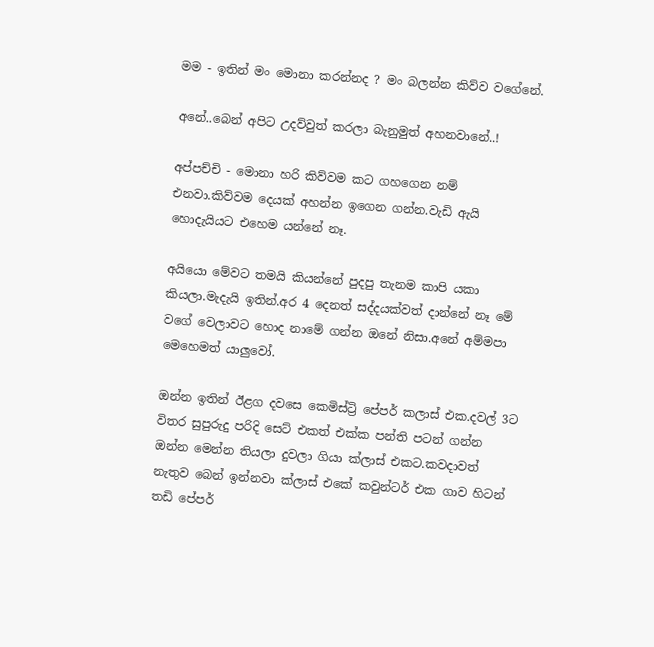මම - ඉතින් මං මොනා කරන්නද ? මං බලන්න කිව්ව වගේනේ.

අනේ..බෙන් අපිට උදව්වුත් කරලා බැනුමුත් අහනවානේ..!

අප්පච්චි - මොනා හරි කිව්වම කට ගහගෙන නම් එනවා.කිව්වම දෙයක් අහන්න ඉගෙන ගන්න.වැඩි ඇයි හොදැයියට එහෙම යන්නේ නෑ.

අයියො මේවට තමයි කියන්නේ පුදපු තැනම කාපි යකා කියලා.මැදැයි ඉතින්.අර 4 දෙනත් සද්දයක්වත් දාන්නේ නෑ මේ වගේ වෙලාවට හොද නාමේ ගන්න ඔනේ නිසා.අනේ අම්මපා මෙහෙමත් යාලුවෝ.

ඔන්න ඉතින් ඊළග දවසෙ කෙමිස්ට්‍රි පේපර් කලාස් එක.දවල් 3ට විතර සුපුරුදු පරිදි සෙට් එකත් එක්ක පන්ති පටන් ගන්න ඔන්න මෙන්න තියලා දුවලා ගියා ක්ලාස් එකට.කවදාවත් නැතුව බෙන් ඉන්නවා ක්ලාස් එකේ කවුන්ටර් එක ගාව හිටන් තඩි පේපර්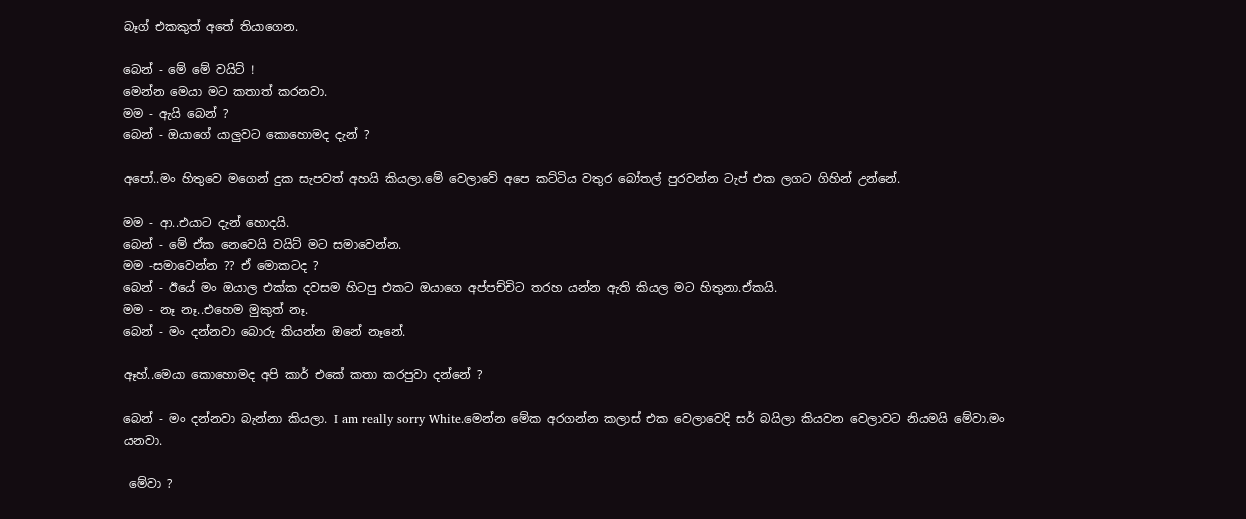බෑග් එකකුත් අතේ තියාගෙන.

බෙන් - මේ මේ වයිට් !
මෙන්න මෙයා මට කතාත් කරනවා.
මම - ඇයි බෙන් ?
බෙන් - ඔයාගේ යාලුවට කොහොමද දැන් ?

අපෝ..මං හිතුවෙ මගෙන් දුක සැපවත් අහයි කියලා.මේ වෙලාවේ අපෙ කට්ටිය වතුර බෝතල් පුරවන්න ටැප් එක ලගට ගිහින් උන්නේ.

මම - ආ..එයාට දැන් හොදයි.
බෙන් - මේ ඒක නෙවෙයි වයිට් මට සමාවෙන්න.
මම -සමාවෙන්න ?? ඒ මොකටද ?
බෙන් - ඊයේ මං ඔයාල එක්ක දවසම හිටපු එකට ඔයාගෙ අප්පච්චිට තරහ යන්න ඇති කියල මට හිතුනා.ඒකයි.
මම - නෑ නෑ..එහෙම මුකුත් නෑ.
බෙන් - මං දන්නවා බොරු කියන්න ඔනේ නෑනේ.

ඈහ්..මෙයා කොහොමද අපි කාර් එකේ කතා කරපුවා දන්නේ ?

බෙන් - මං දන්නවා බැන්නා කියලා. I am really sorry White.මෙන්න මේක අරගන්න කලාස් එක වෙලාවෙදි සර් බයිලා කියවන වෙලාවට නියමයි මේවා.මං යනවා.

 මේවා ?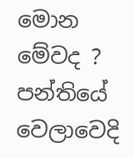මොන මේවද ? පන්තියේ වෙලාවෙදි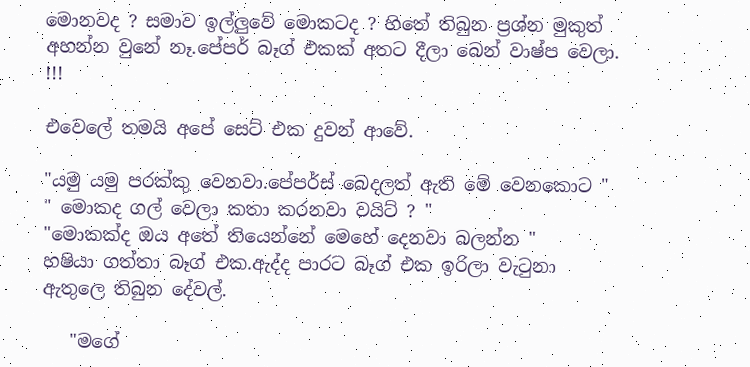මොනවද ? සමාව ඉල්ලුවේ මොකටද ? හිතේ තිබුන ප්‍රශ්න මුකුත් අහන්න වුනේ නෑ.පේපර් බෑග් එකක් අතට දීලා බෙන් වාෂ්ප වෙලා. !!!

එවෙලේ තමයි අපේ සෙට් එක දුවන් ආවේ.

"යමු යමු පරක්කු වෙනවා.පේපර්ස් බෙදලත් ඇති මේ වෙනකොට "
" මොකද ගල් වෙලා කතා කරනවා වයිට් ? "
"මොකක්ද ඔය අතේ තියෙන්නේ මෙහේ දෙනවා බලන්න "
හෂියා ගත්තා බෑග් එක.ඇද්ද පාරට බෑග් එක ඉරිලා වැටුනා ඇතුලෙ තිබුන දේවල්.

   "මගේ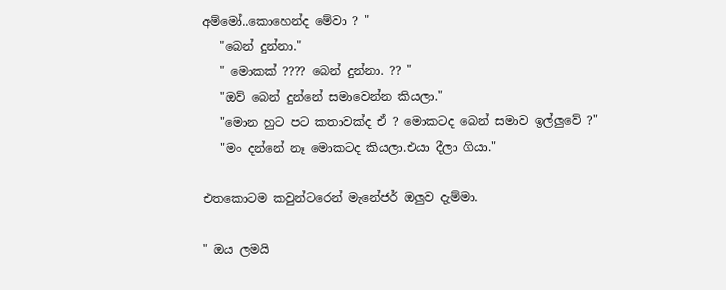අම්මෝ..කොහෙන්ද මේවා ? "
   "බෙන් දුන්නා."
   " මොකක් ???? බෙන් දුන්නා. ?? "
   "ඔව් බෙන් දුන්නේ සමාවෙන්න කියලා."
   "මොන හුට පට කතාවක්ද ඒ ? මොකටද බෙන් සමාව ඉල්ලුවේ ?"
   "මං දන්නේ නෑ මොකටද කියලා.එයා දීලා ගියා."

එතකොටම කවුන්ටරෙන් මැනේජර් ඔලුව දැම්මා.

" ඔය ලමයි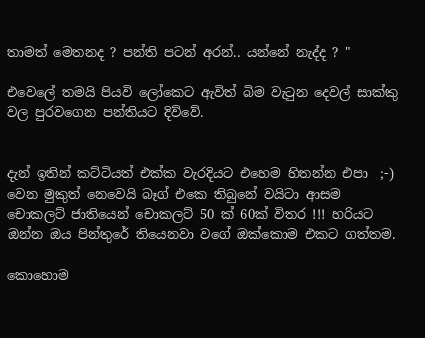තාමත් මෙතනද ? පන්ති පටන් අරන්.. යන්නේ නැද්ද ? "

එවෙලේ තමයි පියවි ලෝකෙට ඇවිත් බිම වැටුන දෙවල් සාක්කු වල පුරවගෙන පන්තියට දිව්වේ.


දැන් ඉතින් කට්ටියත් එක්ක වැරදියට එහෙම හිතන්න එපා  ;-) වෙන මුකුත් නෙවෙයි බෑග් එකෙ තිබුනේ වයිටා ආසම චොකලට් ජාතියෙන් චොකලට් 50 ක් 60ක් විතර !!! හරියට ඔන්න ඔය පින්තුරේ තියෙනවා වගේ ඔක්කොම එකට ගත්තම.

කොහොම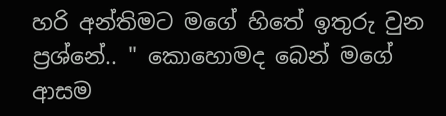හරි අන්තිමට මගේ හිතේ ඉතුරු වුන ප්‍රශ්නේ.. " කොහොමද බෙන් මගේ ආසම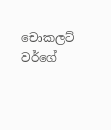චොකලට් වර්ගේ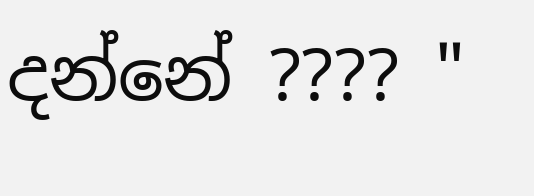දන්නේ ???? "